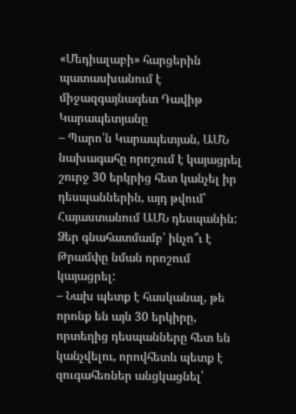«Մեդիալաբի» հարցերին պատասխանում է միջազգայնագետ Դավիթ Կարապետյանը
– Պարո՛ն Կարապետյան, ԱՄՆ նախագահը որոշում է կայացրել շուրջ 30 երկրից հետ կանչել իր դեսպաններին, այդ թվում՝ Հայաստանում ԱՄՆ դեսպանին: Ձեր գնահատմամբ՝ ինչո՞ւ է Թրամփը նման որոշում կայացրել:
– Նախ պետք է հասկանալ, թե որոնք են այն 30 երկիրը, որտեղից դեսպանները հետ են կանչվելու, որովհետև պետք է զուգահեռներ անցկացնել՝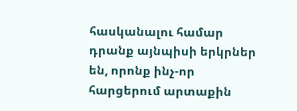հասկանալու համար դրանք այնպիսի երկրներ են, որոնք ինչ-որ հարցերում արտաքին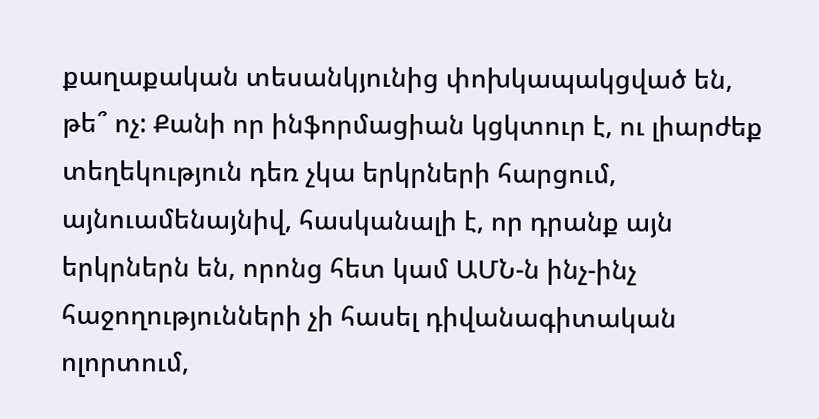քաղաքական տեսանկյունից փոխկապակցված են, թե՞ ոչ: Քանի որ ինֆորմացիան կցկտուր է, ու լիարժեք տեղեկություն դեռ չկա երկրների հարցում, այնուամենայնիվ, հասկանալի է, որ դրանք այն երկրներն են, որոնց հետ կամ ԱՄՆ-ն ինչ-ինչ հաջողությունների չի հասել դիվանագիտական ոլորտում,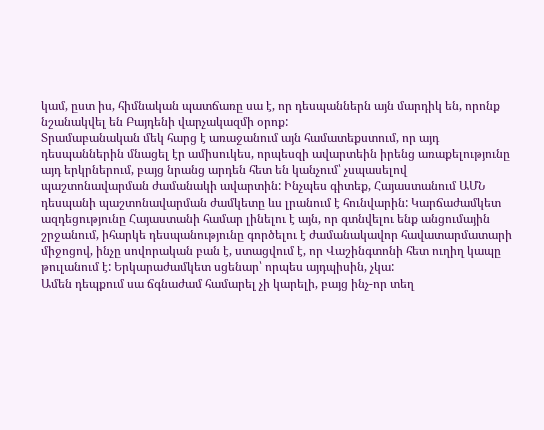կամ, ըստ իս, հիմնական պատճառը սա է, որ դեսպաններն այն մարդիկ են, որոնք նշանակվել են Բայդենի վարչակազմի օրոք:
Տրամաբանական մեկ հարց է առաջանում այն համատեքստում, որ այդ դեսպաններին մնացել էր ամիսուկես, որպեսզի ավարտեին իրենց առաքելությունը այդ երկրներում, բայց նրանց արդեն հետ են կանչում՝ չսպասելով պաշտոնավարման ժամանակի ավարտին: Ինչպես գիտեք, Հայաստանում ԱՄՆ դեսպանի պաշտոնավարման ժամկետը ևս լրանում է հունվարին: Կարճաժամկետ ազդեցությունը Հայաստանի համար լինելու է այն, որ գտնվելու ենք անցումային շրջանում, իհարկե դեսպանությունը գործելու է ժամանակավոր հավատարմատարի միջոցով, ինչը սովորական բան է, ստացվում է, որ Վաշինգտոնի հետ ուղիղ կապը թուլանում է: Երկարաժամկետ սցենար՝ որպես այդպիսին, չկա:
Ամեն դեպքում սա ճգնաժամ համարել չի կարելի, բայց ինչ-որ տեղ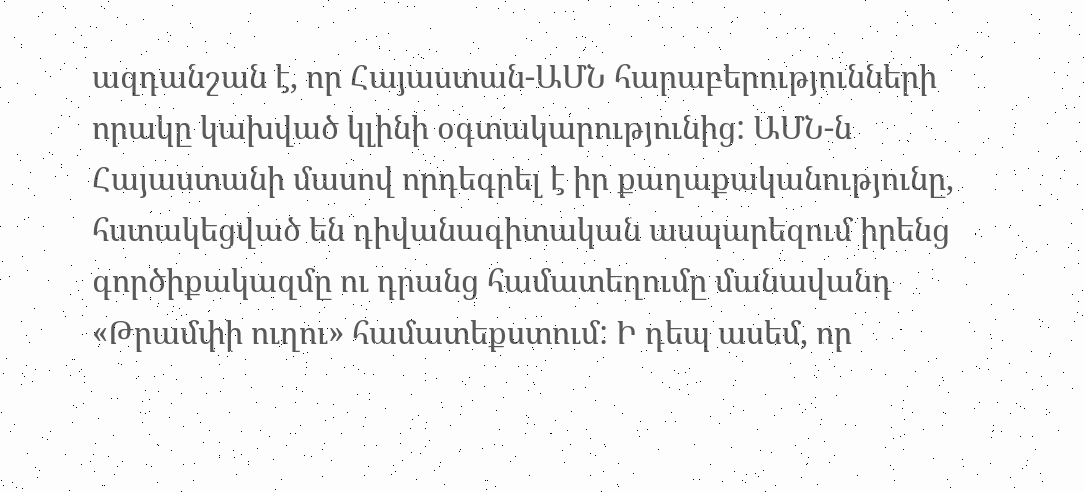ազդանշան է, որ Հայաստան-ԱՄՆ հարաբերությունների որակը կախված կլինի օգտակարությունից: ԱՄՆ-ն Հայաստանի մասով որդեգրել է իր քաղաքականությունը, հստակեցված են դիվանագիտական ասպարեզում իրենց գործիքակազմը ու դրանց համատեղումը մանավանդ «Թրամփի ուղու» համատեքստում: Ի դեպ ասեմ, որ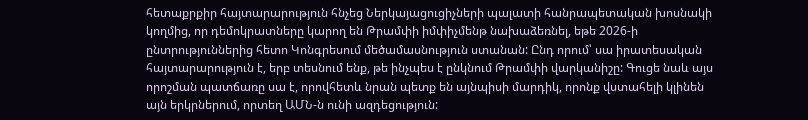հետաքրքիր հայտարարություն հնչեց Ներկայացուցիչների պալատի հանրապետական խոսնակի կողմից, որ դեմոկրատները կարող են Թրամփի իմփիչմենթ նախաձեռնել, եթե 2026-ի ընտրություններից հետո Կոնգրեսում մեծամասնություն ստանան: Ընդ որում՝ սա իրատեսական հայտարարություն է, երբ տեսնում ենք, թե ինչպես է ընկնում Թրամփի վարկանիշը: Գուցե նաև այս որոշման պատճառը սա է, որովհետև նրան պետք են այնպիսի մարդիկ, որոնք վստահելի կլինեն այն երկրներում, որտեղ ԱՄՆ-ն ունի ազդեցություն: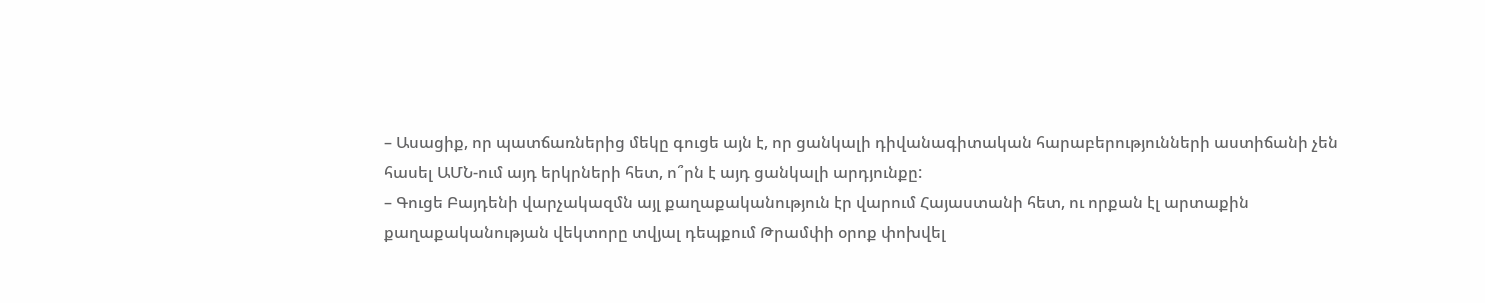– Ասացիք, որ պատճառներից մեկը գուցե այն է, որ ցանկալի դիվանագիտական հարաբերությունների աստիճանի չեն հասել ԱՄՆ-ում այդ երկրների հետ, ո՞րն է այդ ցանկալի արդյունքը:
– Գուցե Բայդենի վարչակազմն այլ քաղաքականություն էր վարում Հայաստանի հետ, ու որքան էլ արտաքին քաղաքականության վեկտորը տվյալ դեպքում Թրամփի օրոք փոխվել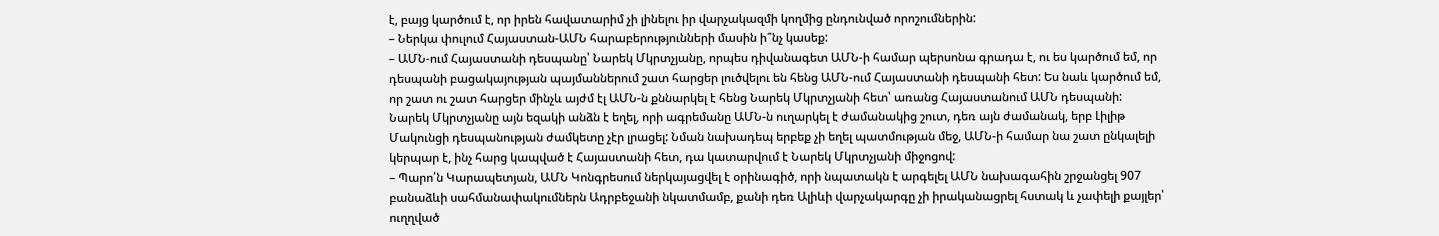է, բայց կարծում է, որ իրեն հավատարիմ չի լինելու իր վարչակազմի կողմից ընդունված որոշումներին:
– Ներկա փուլում Հայաստան-ԱՄՆ հարաբերությունների մասին ի՞նչ կասեք:
– ԱՄՆ-ում Հայաստանի դեսպանը՝ Նարեկ Մկրտչյանը, որպես դիվանագետ ԱՄՆ-ի համար պերսոնա գրադա է, ու ես կարծում եմ, որ դեսպանի բացակայության պայմաններում շատ հարցեր լուծվելու են հենց ԱՄՆ-ում Հայաստանի դեսպանի հետ: Ես նաև կարծում եմ, որ շատ ու շատ հարցեր մինչև այժմ էլ ԱՄՆ-ն քննարկել է հենց Նարեկ Մկրտչյանի հետ՝ առանց Հայաստանում ԱՄՆ դեսպանի:
Նարեկ Մկրտչյանը այն եզակի անձն է եղել, որի ագրեմանը ԱՄՆ-ն ուղարկել է ժամանակից շուտ, դեռ այն ժամանակ, երբ Լիլիթ Մակունցի դեսպանության ժամկետը չէր լրացել: Նման նախադեպ երբեք չի եղել պատմության մեջ, ԱՄՆ-ի համար նա շատ ընկալելի կերպար է, ինչ հարց կապված է Հայաստանի հետ, դա կատարվում է Նարեկ Մկրտչյանի միջոցով:
– Պարո՛ն Կարապետյան, ԱՄՆ Կոնգրեսում ներկայացվել է օրինագիծ, որի նպատակն է արգելել ԱՄՆ նախագահին շրջանցել 907 բանաձևի սահմանափակումներն Ադրբեջանի նկատմամբ, քանի դեռ Ալիևի վարչակարգը չի իրականացրել հստակ և չափելի քայլեր՝ ուղղված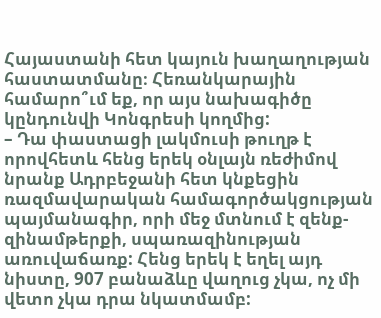Հայաստանի հետ կայուն խաղաղության հաստատմանը։ Հեռանկարային համարո՞ւմ եք, որ այս նախագիծը կընդունվի Կոնգրեսի կողմից:
– Դա փաստացի լակմուսի թուղթ է որովհետև հենց երեկ օնլայն ռեժիմով նրանք Ադրբեջանի հետ կնքեցին ռազմավարական համագործակցության պայմանագիր, որի մեջ մտնում է զենք-զինամթերքի, սպառազինության առուվաճառք: Հենց երեկ է եղել այդ նիստը, 907 բանաձևը վաղուց չկա, ոչ մի վետո չկա դրա նկատմամբ: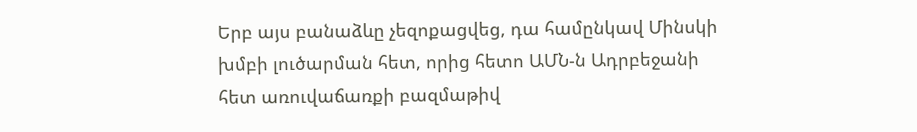Երբ այս բանաձևը չեզոքացվեց, դա համընկավ Մինսկի խմբի լուծարման հետ, որից հետո ԱՄՆ-ն Ադրբեջանի հետ առուվաճառքի բազմաթիվ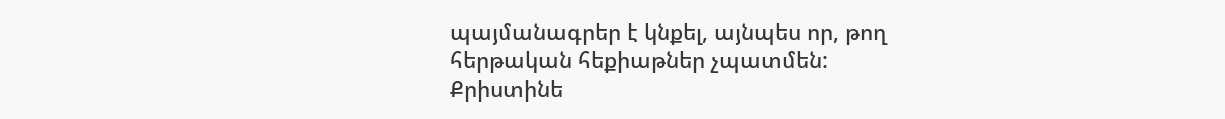պայմանագրեր է կնքել, այնպես որ, թող հերթական հեքիաթներ չպատմեն:
Քրիստինե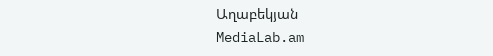Աղաբեկյան
MediaLab.am